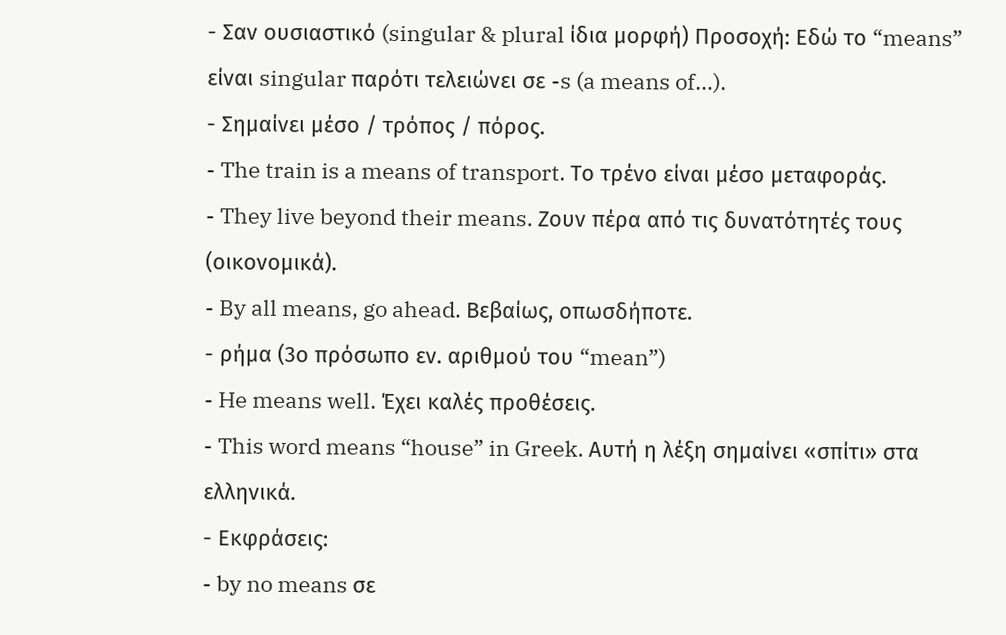- Σαν ουσιαστικό (singular & plural ίδια μορφή) Προσοχή: Εδώ το “means” είναι singular παρότι τελειώνει σε -s (a means of…).
- Σημαίνει μέσο / τρόπος / πόρος.
- The train is a means of transport. Το τρένο είναι μέσο μεταφοράς.
- They live beyond their means. Ζουν πέρα από τις δυνατότητές τους (οικονομικά).
- By all means, go ahead. Βεβαίως, οπωσδήποτε.
- ρήμα (3ο πρόσωπο εν. αριθμού του “mean”)
- He means well. Έχει καλές προθέσεις.
- This word means “house” in Greek. Αυτή η λέξη σημαίνει «σπίτι» στα ελληνικά.
- Εκφράσεις:
- by no means σε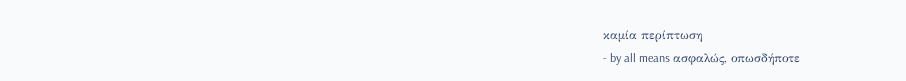καμία περίπτωση
- by all means ασφαλώς, οπωσδήποτε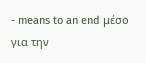- means to an end μέσο για την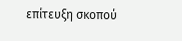επίτευξη σκοπού